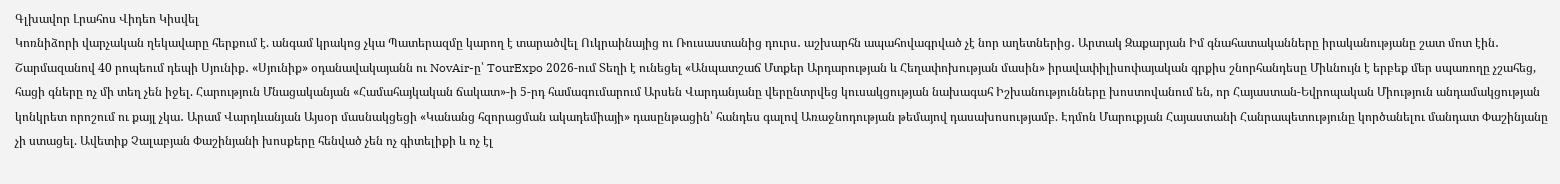Գլխավոր Լրահոս Վիդեո Կիսվել
Կոռնիձորի վարչական ղեկավարը հերքում է. անգամ կրակոց չկա Պատերազմը կարող է տարածվել Ուկրաինայից ու Ռուսաստանից դուրս․ աշխարհն ապահովագրված չէ նոր աղետներից․ Արտակ Զաքարյան Իմ գնահատականները իրականությանը շատ մոտ էին․ Շարմազանով 40 րոպեում դեպի Սյունիք․ «Սյունիք» օդանավակայանն ու NovAir-ը՝ TourExpo 2026-ում Տեղի է ունեցել «Անպատշաճ Մտքեր Արդարության և Հեղափոխության մասին» իրավափիլիսոփայական գրքիս շնորհանդեսը Միևնույն է երբեք մեր սպառողը չշահեց, հացի գները ոչ մի տեղ չեն իջել. Հարություն Մնացականյան «Համահայկական ճակատ»-ի 5-րդ համագումարում Արսեն Վարդանյանը վերընտրվեց կուսակցության նախագահ Իշխանությունները խոստովանում են, որ Հայաստան-Եվրոպական Միություն անդամակցության կոնկրետ որոշում ու քայլ չկա․ Արամ Վարդևանյան Այսօր մասնակցեցի «Կանանց հզորացման ակադեմիայի» դասընթացին՝ հանդես գալով Առաջնոդության թեմայով դասախոսությամբ. Էդմոն Մարուքյան Հայաստանի Հանրապետությունը կործանելու մանդատ Փաշինյանը չի ստացել. Ավետիք Չալաբյան Փաշինյանի խոսքերը հենված չեն ոչ գիտելիքի և ոչ էլ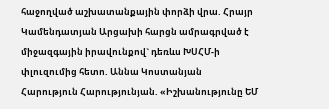հաջողված աշխատանքային փորձի վրա. Հրայր Կամենդատյան Արցախի հարցն ամրագրված է միջազգային իրավունքով` դեռևս ԽՍՀՄ-ի փլուզումից հետո. Աննա Կոստանյան
Հարություն Հարությունյան. «Իշխանությունը ԵՄ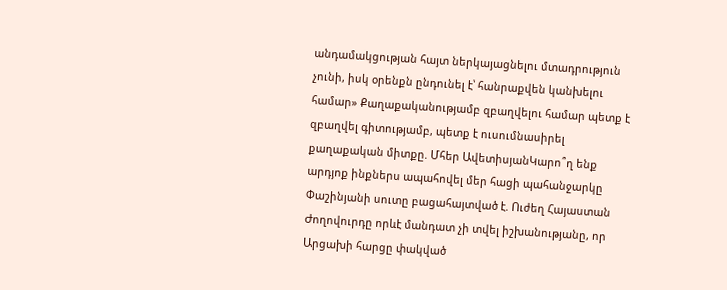անդամակցության հայտ ներկայացնելու մտադրություն չունի, իսկ օրենքն ընդունել է՝ հանրաքվեն կանխելու համար» Քաղաքականությամբ զբաղվելու համար պետք է զբաղվել գիտությամբ, պետք է ուսումնասիրել քաղաքական միտքը. Մհեր ԱվետիսյանԿարո՞ղ ենք արդյոք ինքներս ապահովել մեր հացի պահանջարկը Փաշինյանի սուտը բացահայտված է. Ուժեղ Հայաստան Ժողովուրդը որևէ մանդատ չի տվել իշխանությանը, որ Արցախի հարցը փակված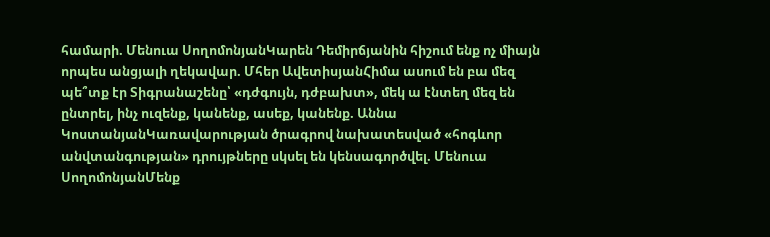համարի. Մենուա ՍողոմոնյանԿարեն Դեմիրճյանին հիշում ենք ոչ միայն որպես անցյալի ղեկավար. Մհեր ԱվետիսյանՀիմա ասում են բա մեզ պե՞տք էր Տիգրանաշենը՝ «դժգույն, դժբախտ», մեկ ա էնտեղ մեզ են ընտրել, ինչ ուզենք, կանենք, ասեք, կանենք. Աննա ԿոստանյանԿառավարության ծրագրով նախատեսված «հոգևոր անվտանգության» դրույթները սկսել են կենսագործվել. Մենուա ՍողոմոնյանՄենք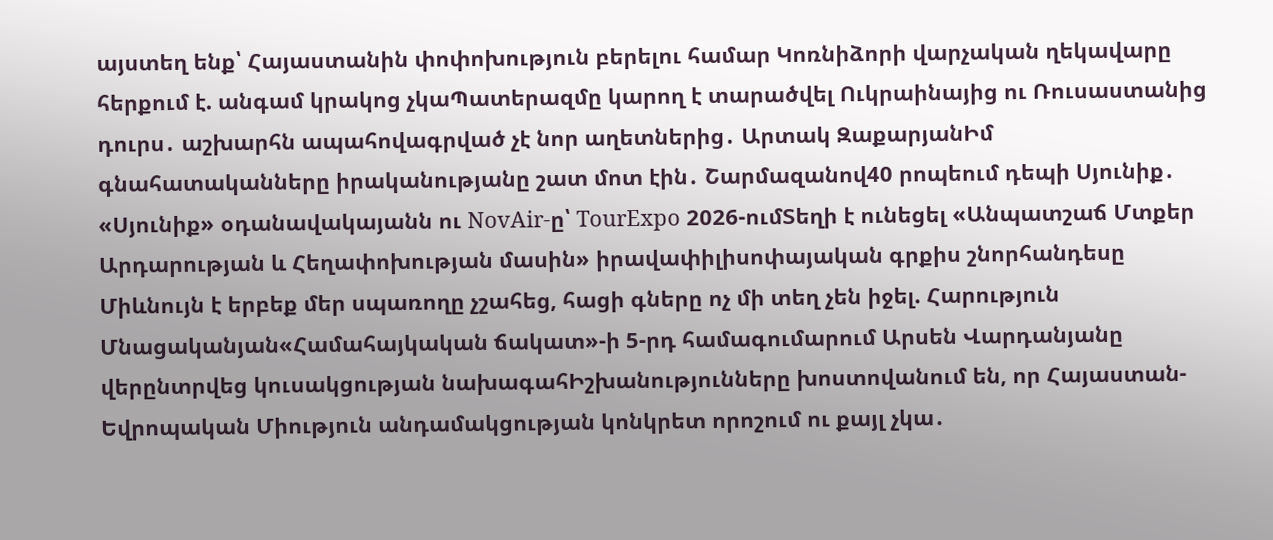այստեղ ենք՝ Հայաստանին փոփոխություն բերելու համար Կոռնիձորի վարչական ղեկավարը հերքում է. անգամ կրակոց չկաՊատերազմը կարող է տարածվել Ուկրաինայից ու Ռուսաստանից դուրս․ աշխարհն ապահովագրված չէ նոր աղետներից․ Արտակ ԶաքարյանԻմ գնահատականները իրականությանը շատ մոտ էին․ Շարմազանով40 րոպեում դեպի Սյունիք․ «Սյունիք» օդանավակայանն ու NovAir-ը՝ TourExpo 2026-ումՏեղի է ունեցել «Անպատշաճ Մտքեր Արդարության և Հեղափոխության մասին» իրավափիլիսոփայական գրքիս շնորհանդեսը Միևնույն է երբեք մեր սպառողը չշահեց, հացի գները ոչ մի տեղ չեն իջել. Հարություն Մնացականյան«Համահայկական ճակատ»-ի 5-րդ համագումարում Արսեն Վարդանյանը վերընտրվեց կուսակցության նախագահԻշխանությունները խոստովանում են, որ Հայաստան-Եվրոպական Միություն անդամակցության կոնկրետ որոշում ու քայլ չկա․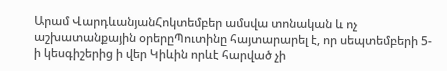Արամ ՎարդևանյանՀոկտեմբեր ամսվա տոնական և ոչ աշխատանքային օրերըՊուտինը հայտարարել է, որ սեպտեմբերի 5-ի կեսգիշերից ի վեր Կիևին որևէ հարված չի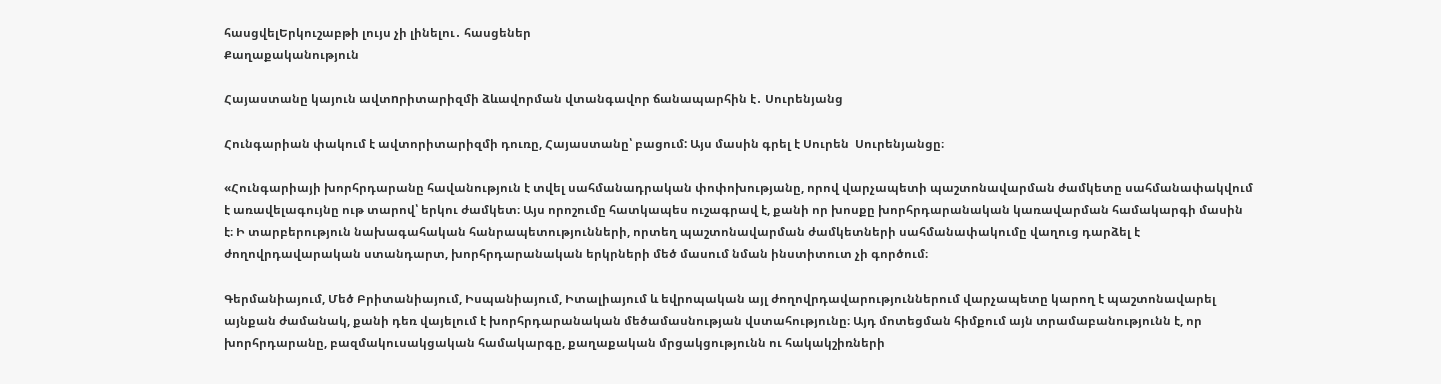հասցվելԵրկուշաբթի լույս չի լինելու․ հասցեներ
Քաղաքականություն

Հայաստանը կայուն ավտnրիտարիզմի ձևավորման վտանգավոր ճանապարհին է․ Սուրենյանց

Հունգարիան փակում է ավտորիտարիզմի դուռը, Հայաստանը՝ բացում: Այս մասին գրել է Սուրեն  Սուրենյանցը։

«Հունգարիայի խորհրդարանը հավանություն է տվել սահմանադրական փոփոխությանը, որով վարչապետի պաշտոնավարման ժամկետը սահմանափակվում է առավելագույնը ութ տարով՝ երկու ժամկետ։ Այս որոշումը հատկապես ուշագրավ է, քանի որ խոսքը խորհրդարանական կառավարման համակարգի մասին է։ Ի տարբերություն նախագահական հանրապետությունների, որտեղ պաշտոնավարման ժամկետների սահմանափակումը վաղուց դարձել է ժողովրդավարական ստանդարտ, խորհրդարանական երկրների մեծ մասում նման ինստիտուտ չի գործում։

Գերմանիայում, Մեծ Բրիտանիայում, Իսպանիայում, Իտալիայում և եվրոպական այլ ժողովրդավարություններում վարչապետը կարող է պաշտոնավարել այնքան ժամանակ, քանի դեռ վայելում է խորհրդարանական մեծամասնության վստահությունը։ Այդ մոտեցման հիմքում այն տրամաբանությունն է, որ խորհրդարանը, բազմակուսակցական համակարգը, քաղաքական մրցակցությունն ու հակակշիռների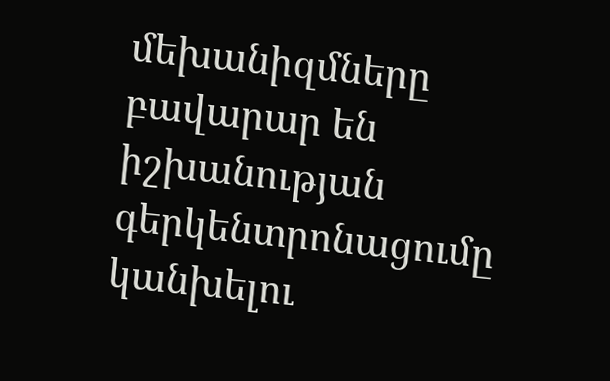մեխանիզմները բավարար են իշխանության գերկենտրոնացումը կանխելու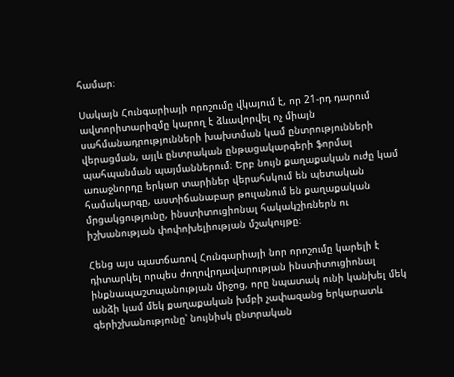համար։

Սակայն Հունգարիայի որոշումը վկայում է, որ 21-րդ դարում ավտորիտարիզմը կարող է ձևավորվել ոչ միայն սահմանադրությունների խախտման կամ ընտրությունների վերացման, այլև ընտրական ընթացակարգերի ֆորմալ պահպանման պայմաններում։ Երբ նույն քաղաքական ուժը կամ առաջնորդը երկար տարիներ վերահսկում են պետական համակարգը, աստիճանաբար թուլանում են քաղաքական մրցակցությունը, ինստիտուցիոնալ հակակշիռներն ու իշխանության փոփոխելիության մշակույթը։

Հենց այս պատճառով Հունգարիայի նոր որոշումը կարելի է դիտարկել որպես ժողովրդավարության ինստիտուցիոնալ ինքնապաշտպանության միջոց, որը նպատակ ունի կանխել մեկ անձի կամ մեկ քաղաքական խմբի չափազանց երկարատև գերիշխանությունը՝ նույնիսկ ընտրական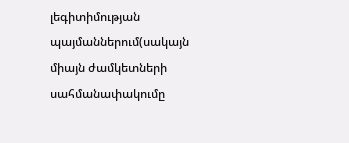լեգիտիմության պայմաններում(սակայն միայն ժամկետների սահմանափակումը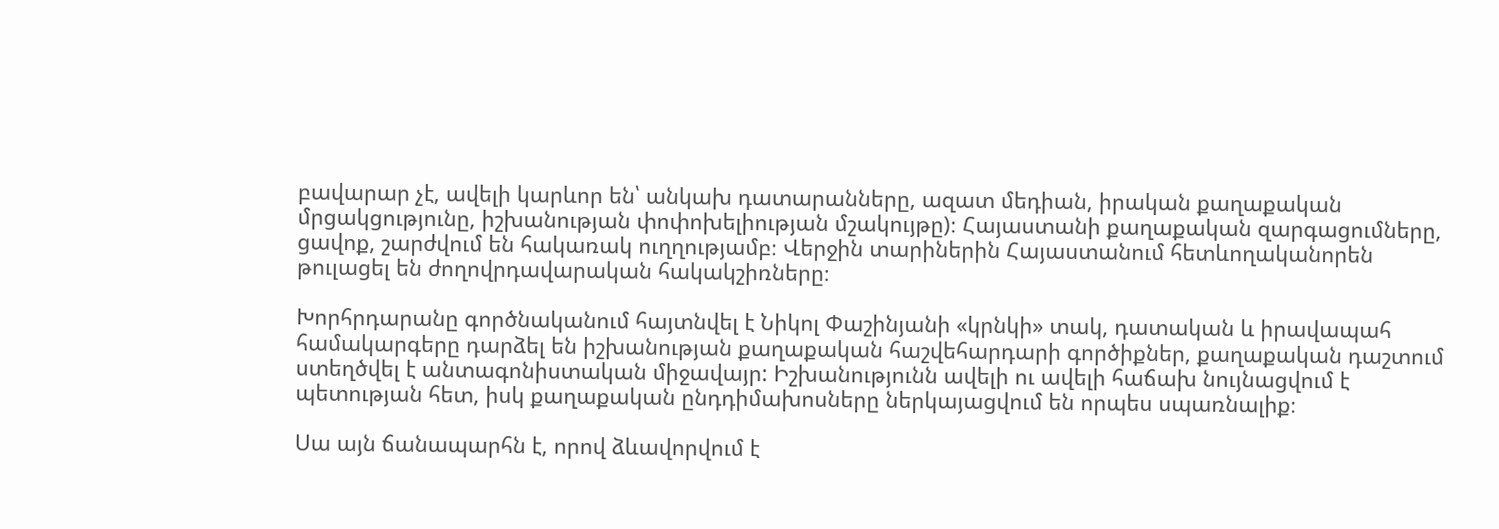բավարար չէ, ավելի կարևոր են՝ անկախ դատարանները, ազատ մեդիան, իրական քաղաքական մրցակցությունը, իշխանության փոփոխելիության մշակույթը)։ Հայաստանի քաղաքական զարգացումները, ցավոք, շարժվում են հակառակ ուղղությամբ։ Վերջին տարիներին Հայաստանում հետևողականորեն թուլացել են ժողովրդավարական հակակշիռները։

Խորհրդարանը գործնականում հայտնվել է Նիկոլ Փաշինյանի «կրնկի» տակ, դատական և իրավապահ համակարգերը դարձել են իշխանության քաղաքական հաշվեհարդարի գործիքներ, քաղաքական դաշտում ստեղծվել է անտագոնիստական միջավայր: Իշխանությունն ավելի ու ավելի հաճախ նույնացվում է պետության հետ, իսկ քաղաքական ընդդիմախոսները ներկայացվում են որպես սպառնալիք։

Սա այն ճանապարհն է, որով ձևավորվում է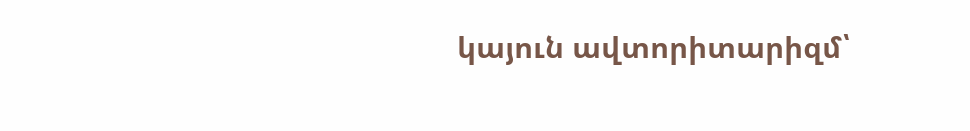կայուն ավտորիտարիզմ՝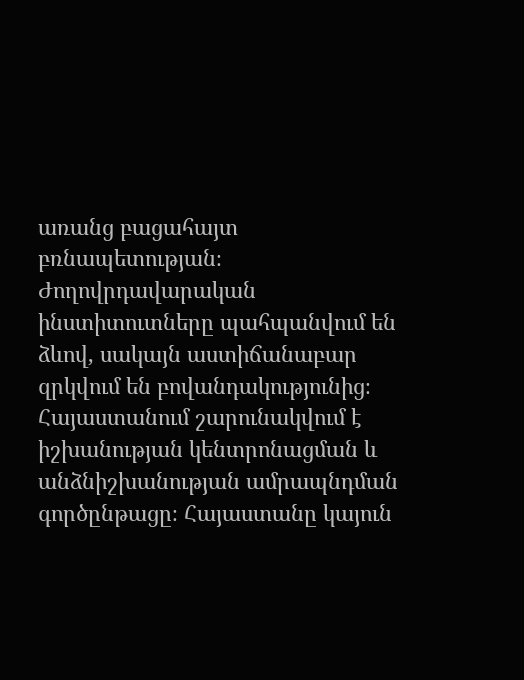առանց բացահայտ բռնապետության։ Ժողովրդավարական ինստիտուտները պահպանվում են ձևով, սակայն աստիճանաբար զրկվում են բովանդակությունից։ Հայաստանում շարունակվում է իշխանության կենտրոնացման և անձնիշխանության ամրապնդման գործընթացը։ Հայաստանը կայուն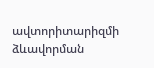ավտորիտարիզմի ձևավորման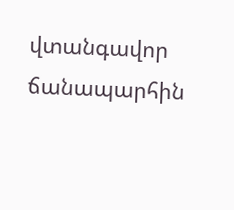վտանգավոր ճանապարհին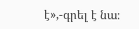է»,-գրել է նա։